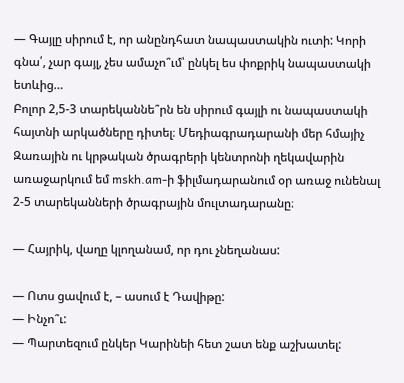— Գայլը սիրում է, որ անընդհատ նապաստակին ուտի: Կորի գնա՛, չար գայլ, չես ամաչո՞ւմ՝ ընկել ես փոքրիկ նապաստակի ետևից…
Բոլոր 2,5-3 տարեկաննե՞րն են սիրում գայլի ու նապաստակի հայտնի արկածները դիտել։ Մեդիագրադարանի մեր հմայիչ Զառային ու կրթական ծրագրերի կենտրոնի ղեկավարին առաջարկում եմ mskh.am-ի ֆիլմադարանում օր առաջ ունենալ 2-5 տարեկանների ծրագրային մուլտադարանը։

— Հայրիկ, վաղը կլողանամ, որ դու չնեղանաս:

— Ոտս ցավում է, – ասում է Դավիթը:
— Ինչո՞ւ:
— Պարտեզում ընկեր Կարինեի հետ շատ ենք աշխատել: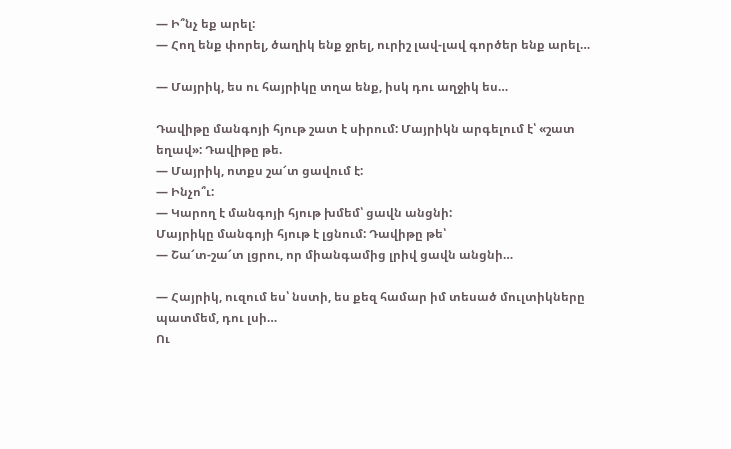— Ի՞նչ եք արել:
— Հող ենք փորել, ծաղիկ ենք ջրել, ուրիշ լավ-լավ գործեր ենք արել…

— Մայրիկ, ես ու հայրիկը տղա ենք, իսկ դու աղջիկ ես…

Դավիթը մանգոյի հյութ շատ է սիրում: Մայրիկն արգելում է՝ «շատ եղավ»: Դավիթը թե.
— Մայրիկ, ոտքս շա՜տ ցավում է:
— Ինչո՞ւ:
— Կարող է մանգոյի հյութ խմեմ՝ ցավն անցնի:
Մայրիկը մանգոյի հյութ է լցնում: Դավիթը թե՝
— Շա՜տ-շա՜տ լցրու, որ միանգամից լրիվ ցավն անցնի…

— Հայրիկ, ուզում ես՝ նստի, ես քեզ համար իմ տեսած մուլտիկները պատմեմ, դու լսի…
Ու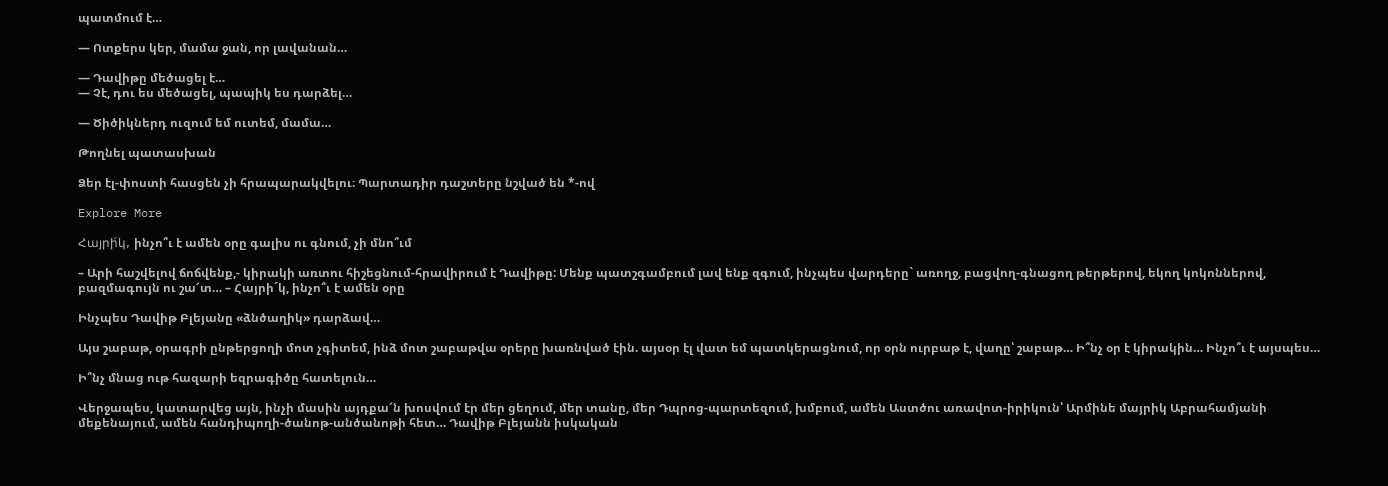պատմում է…

— Ոտքերս կեր, մամա ջան, որ լավանան…

— Դավիթը մեծացել է…
— Չէ, դու ես մեծացել, պապիկ ես դարձել…

— Ծիծիկներդ ուզում եմ ուտեմ, մամա…

Թողնել պատասխան

Ձեր էլ-փոստի հասցեն չի հրապարակվելու։ Պարտադիր դաշտերը նշված են *-ով

Explore More

Հայրի́կ, ինչո՞ւ է ամեն օրը գալիս ու գնում, չի մնո՞ւմ

– Արի հաշվելով ճոճվենք,- կիրակի առտու հիշեցնում-հրավիրում է Դավիթը: Մենք պատշգամբում լավ ենք զգում, ինչպես վարդերը` առողջ, բացվող-գնացող թերթերով, եկող կոկոններով, բազմագույն ու շա՜տ… – Հայրի´կ, ինչո՞ւ է ամեն օրը

Ինչպես Դավիթ Բլեյանը «ձնծաղիկ» դարձավ…

Այս շաբաթ, օրագրի ընթերցողի մոտ չգիտեմ, ինձ մոտ շաբաթվա օրերը խառնված էին. այսօր էլ վատ եմ պատկերացնում, որ օրն ուրբաթ է, վաղը՝ շաբաթ… Ի՞նչ օր է կիրակին… Ինչո՞ւ է այսպես…

Ի՞նչ մնաց ութ հազարի եզրագիծը հատելուն…

Վերջապես, կատարվեց այն, ինչի մասին այդքա՜ն խոսվում էր մեր ցեղում, մեր տանը, մեր Դպրոց-պարտեզում, խմբում, ամեն Աստծու առավոտ-իրիկուն՝ Արմինե մայրիկ Աբրահամյանի մեքենայում, ամեն հանդիպողի-ծանոթ-անծանոթի հետ… Դավիթ Բլեյանն իսկական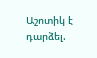Աշոտիկ է դարձել.